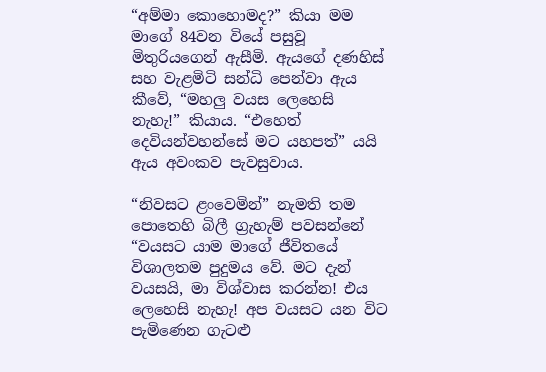“අම්මා කොහොමද?” කියා මම මාගේ 84වන වියේ පසුවූ මිතුරියගෙන් ඇසීමි. ඇයගේ දණහිස් සහ වැළමිටි සන්ධි පෙන්වා ඇය කීවේ, “මහලු වයස ලෙහෙසි නැහැ!” කියාය. “එහෙත් දෙවියන්වහන්සේ මට යහපත්” යයි ඇය අවංකව පැවසුවාය.

“නිවසට ළංවෙමින්” නැමති තම පොතෙහි බිලී ග්‍රැහැම් පවසන්නේ “වයසට යාම මාගේ ජීවිතයේ විශාලතම පුදුමය වේ. මට දැන් වයසයි, මා විශ්වාස කරන්න! එය ලෙහෙසි නැහැ! අප වයසට යන විට පැමිණෙන ගැටළු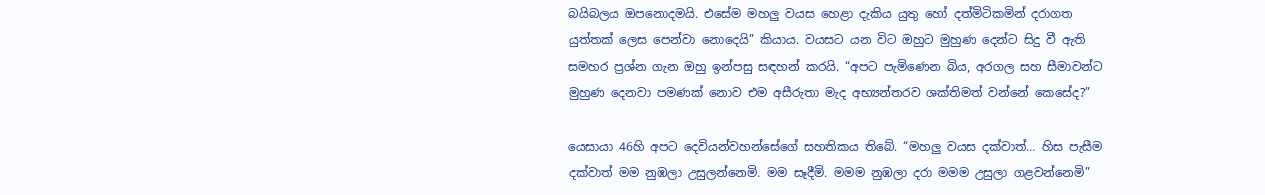බයිබලය ඔපනොදමයි. එසේම මහලු වයස හෙළා දැකිය යුතු හෝ දත්මිටිකමින් දරාගත යුත්තක් ලෙස පෙන්වා නොදෙයි” කියාය. වයසට යන විට ඔහුට මුහුණ දෙන්ට සිදු වී ඇති සමහර ප්‍රශ්න ගැන ඔහු ඉන්පසු සඳහන් කරයි. “අපට පැමිණෙන බිය, අරගල සහ සීමාවන්ට මුහුණ දෙනවා පමණක් නොව එම අසීරුතා මැද අභ්‍යන්තරව ශක්තිමත් වන්නේ කෙසේද?”

යෙසායා 46හි අපට දෙවියන්වහන්සේගේ සහතිකය තිබේ. “මහලු වයස දක්වාත්… හිස පැසීම දක්වාත් මම නුඹලා උසුලන්නෙමි. මම සෑදීමි. මමම නුඹලා දරා මමම උසුලා ගළවන්නෙමි”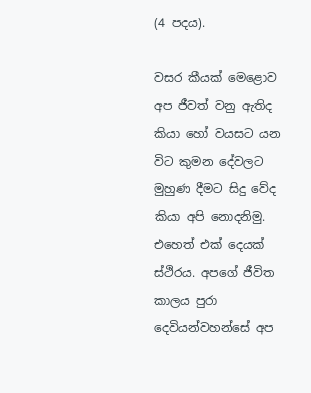(4 පදය).

වසර කීයක් මෙළොව අප ජීවත් වනු ඇතිද කියා හෝ වයසට යන විට කුමන දේවලට මුහුණ දීමට සිදු වේද කියා අපි නොදනිමු. එහෙත් එක් දෙයක් ස්ථිරය. අපගේ ජීවිත කාලය පුරා දෙවියන්වහන්සේ අප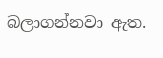බලාගන්නවා ඇත.